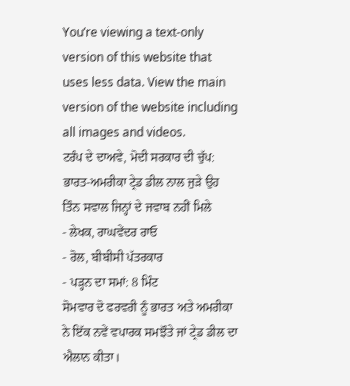You’re viewing a text-only version of this website that uses less data. View the main version of the website including all images and videos.
ਟਰੰਪ ਦੇ ਦਾਅਵੇ, ਮੋਦੀ ਸਰਕਾਰ ਦੀ ਚੁੱਪ: ਭਾਰਤ-ਅਮਰੀਕਾ ਟ੍ਰੇਡ ਡੀਲ ਨਾਲ ਜੁੜੇ ਉਹ ਤਿੰਨ ਸਵਾਲ ਜਿਨ੍ਹਾਂ ਦੇ ਜਵਾਬ ਨਹੀਂ ਮਿਲੇ
- ਲੇਖਕ, ਰਾਘਵੇਂਦਰ ਰਾਓ
- ਰੋਲ, ਬੀਬੀਸੀ ਪੱਤਰਕਾਰ
- ਪੜ੍ਹਨ ਦਾ ਸਮਾਂ: 8 ਮਿੰਟ
ਸੋਮਵਾਰ ਦੋ ਫਰਵਰੀ ਨੂੰ ਭਾਰਤ ਅਤੇ ਅਮਰੀਕਾ ਨੇ ਇੱਕ ਨਵੇਂ ਵਪਾਰਕ ਸਮਝੌਤੇ ਜਾਂ ਟ੍ਰੇਡ ਡੀਲ ਦਾ ਐਲਾਨ ਕੀਤਾ।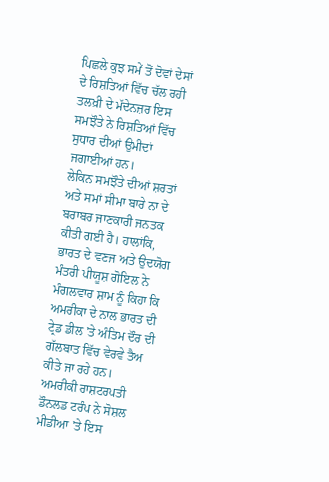ਪਿਛਲੇ ਕੁਝ ਸਮੇਂ ਤੋਂ ਦੋਵਾਂ ਦੇਸਾਂ ਦੇ ਰਿਸ਼ਤਿਆਂ ਵਿੱਚ ਚੱਲ ਰਹੀ ਤਲਖ਼ੀ ਦੇ ਮੱਦੇਨਜ਼ਰ ਇਸ ਸਮਝੌਤੇ ਨੇ ਰਿਸ਼ਤਿਆਂ ਵਿੱਚ ਸੁਧਾਰ ਦੀਆਂ ਉਮੀਦਾਂ ਜਗਾਈਆਂ ਹਨ।
ਲੇਕਿਨ ਸਮਝੌਤੇ ਦੀਆਂ ਸ਼ਰਤਾਂ ਅਤੇ ਸਮਾਂ ਸੀਮਾ ਬਾਰੇ ਨਾ ਦੇ ਬਰਾਬਰ ਜਾਣਕਾਰੀ ਜਨਤਕ ਕੀਤੀ ਗਈ ਹੈ। ਹਾਲਾਂਕਿ, ਭਾਰਤ ਦੇ ਵਣਜ ਅਤੇ ਉਦਯੋਗ ਮੰਤਰੀ ਪੀਯੂਸ਼ ਗੋਇਲ ਨੇ ਮੰਗਲਵਾਰ ਸ਼ਾਮ ਨੂੰ ਕਿਹਾ ਕਿ ਅਮਰੀਕਾ ਦੇ ਨਾਲ ਭਾਰਤ ਦੀ ਟ੍ਰੇਡ ਡੀਲ 'ਤੇ ਅੰਤਿਮ ਦੌਰ ਦੀ ਗੱਲਬਾਤ ਵਿੱਚ ਵੇਰਵੇ ਤੈਅ ਕੀਤੇ ਜਾ ਰਹੇ ਹਨ।
ਅਮਰੀਕੀ ਰਾਸ਼ਟਰਪਤੀ ਡੌਨਲਡ ਟਰੰਪ ਨੇ ਸੋਸ਼ਲ ਮੀਡੀਆ 'ਤੇ ਇਸ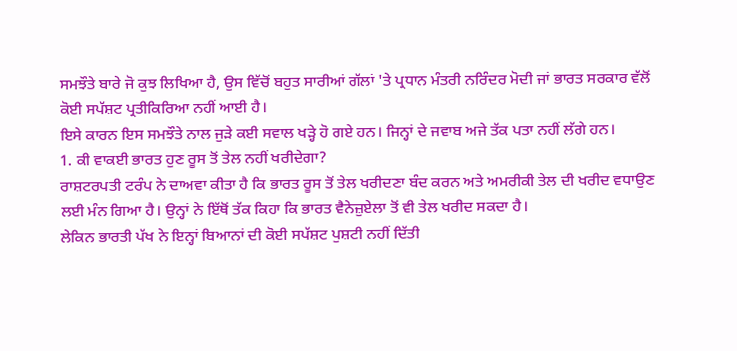ਸਮਝੌਤੇ ਬਾਰੇ ਜੋ ਕੁਝ ਲਿਖਿਆ ਹੈ, ਉਸ ਵਿੱਚੋਂ ਬਹੁਤ ਸਾਰੀਆਂ ਗੱਲਾਂ 'ਤੇ ਪ੍ਰਧਾਨ ਮੰਤਰੀ ਨਰਿੰਦਰ ਮੋਦੀ ਜਾਂ ਭਾਰਤ ਸਰਕਾਰ ਵੱਲੋਂ ਕੋਈ ਸਪੱਸ਼ਟ ਪ੍ਰਤੀਕਿਰਿਆ ਨਹੀਂ ਆਈ ਹੈ।
ਇਸੇ ਕਾਰਨ ਇਸ ਸਮਝੌਤੇ ਨਾਲ ਜੁੜੇ ਕਈ ਸਵਾਲ ਖੜ੍ਹੇ ਹੋ ਗਏ ਹਨ। ਜਿਨ੍ਹਾਂ ਦੇ ਜਵਾਬ ਅਜੇ ਤੱਕ ਪਤਾ ਨਹੀਂ ਲੱਗੇ ਹਨ।
1. ਕੀ ਵਾਕਈ ਭਾਰਤ ਹੁਣ ਰੂਸ ਤੋਂ ਤੇਲ ਨਹੀਂ ਖਰੀਦੇਗਾ?
ਰਾਸ਼ਟਰਪਤੀ ਟਰੰਪ ਨੇ ਦਾਅਵਾ ਕੀਤਾ ਹੈ ਕਿ ਭਾਰਤ ਰੂਸ ਤੋਂ ਤੇਲ ਖਰੀਦਣਾ ਬੰਦ ਕਰਨ ਅਤੇ ਅਮਰੀਕੀ ਤੇਲ ਦੀ ਖਰੀਦ ਵਧਾਉਣ ਲਈ ਮੰਨ ਗਿਆ ਹੈ। ਉਨ੍ਹਾਂ ਨੇ ਇੱਥੋਂ ਤੱਕ ਕਿਹਾ ਕਿ ਭਾਰਤ ਵੈਨੇਜ਼ੁਏਲਾ ਤੋਂ ਵੀ ਤੇਲ ਖਰੀਦ ਸਕਦਾ ਹੈ।
ਲੇਕਿਨ ਭਾਰਤੀ ਪੱਖ ਨੇ ਇਨ੍ਹਾਂ ਬਿਆਨਾਂ ਦੀ ਕੋਈ ਸਪੱਸ਼ਟ ਪੁਸ਼ਟੀ ਨਹੀਂ ਦਿੱਤੀ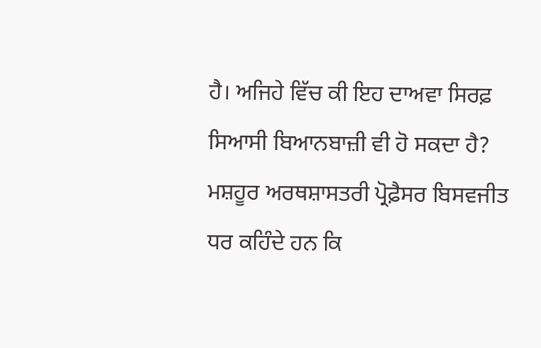ਹੈ। ਅਜਿਹੇ ਵਿੱਚ ਕੀ ਇਹ ਦਾਅਵਾ ਸਿਰਫ਼ ਸਿਆਸੀ ਬਿਆਨਬਾਜ਼ੀ ਵੀ ਹੋ ਸਕਦਾ ਹੈ?
ਮਸ਼ਹੂਰ ਅਰਥਸ਼ਾਸਤਰੀ ਪ੍ਰੋਫ਼ੈਸਰ ਬਿਸਵਜੀਤ ਧਰ ਕਹਿੰਦੇ ਹਨ ਕਿ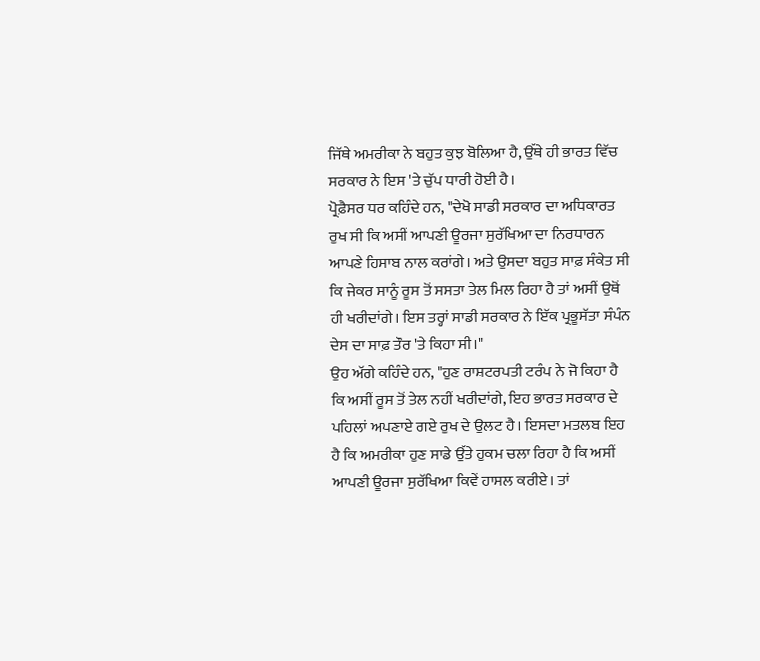ਜਿੱਥੇ ਅਮਰੀਕਾ ਨੇ ਬਹੁਤ ਕੁਝ ਬੋਲਿਆ ਹੈ, ਉੱਥੇ ਹੀ ਭਾਰਤ ਵਿੱਚ ਸਰਕਾਰ ਨੇ ਇਸ 'ਤੇ ਚੁੱਪ ਧਾਰੀ ਹੋਈ ਹੈ।
ਪ੍ਰੋਫ਼ੈਸਰ ਧਰ ਕਹਿੰਦੇ ਹਨ, "ਦੇਖੋ ਸਾਡੀ ਸਰਕਾਰ ਦਾ ਅਧਿਕਾਰਤ ਰੁਖ ਸੀ ਕਿ ਅਸੀਂ ਆਪਣੀ ਊਰਜਾ ਸੁਰੱਖਿਆ ਦਾ ਨਿਰਧਾਰਨ ਆਪਣੇ ਹਿਸਾਬ ਨਾਲ ਕਰਾਂਗੇ। ਅਤੇ ਉਸਦਾ ਬਹੁਤ ਸਾਫ਼ ਸੰਕੇਤ ਸੀ ਕਿ ਜੇਕਰ ਸਾਨੂੰ ਰੂਸ ਤੋਂ ਸਸਤਾ ਤੇਲ ਮਿਲ ਰਿਹਾ ਹੈ ਤਾਂ ਅਸੀਂ ਉਥੋਂ ਹੀ ਖਰੀਦਾਂਗੇ। ਇਸ ਤਰ੍ਹਾਂ ਸਾਡੀ ਸਰਕਾਰ ਨੇ ਇੱਕ ਪ੍ਰਭੂਸੱਤਾ ਸੰਪੰਨ ਦੇਸ ਦਾ ਸਾਫ਼ ਤੌਰ 'ਤੇ ਕਿਹਾ ਸੀ।"
ਉਹ ਅੱਗੇ ਕਹਿੰਦੇ ਹਨ, "ਹੁਣ ਰਾਸ਼ਟਰਪਤੀ ਟਰੰਪ ਨੇ ਜੋ ਕਿਹਾ ਹੈ ਕਿ ਅਸੀਂ ਰੂਸ ਤੋਂ ਤੇਲ ਨਹੀਂ ਖਰੀਦਾਂਗੇ, ਇਹ ਭਾਰਤ ਸਰਕਾਰ ਦੇ ਪਹਿਲਾਂ ਅਪਣਾਏ ਗਏ ਰੁਖ ਦੇ ਉਲਟ ਹੈ। ਇਸਦਾ ਮਤਲਬ ਇਹ ਹੈ ਕਿ ਅਮਰੀਕਾ ਹੁਣ ਸਾਡੇ ਉੱਤੇ ਹੁਕਮ ਚਲਾ ਰਿਹਾ ਹੈ ਕਿ ਅਸੀਂ ਆਪਣੀ ਊਰਜਾ ਸੁਰੱਖਿਆ ਕਿਵੇਂ ਹਾਸਲ ਕਰੀਏ। ਤਾਂ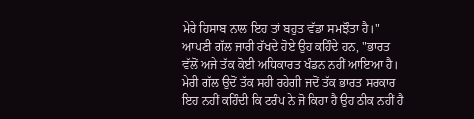ਮੇਰੇ ਹਿਸਾਬ ਨਾਲ ਇਹ ਤਾਂ ਬਹੁਤ ਵੱਡਾ ਸਮਝੌਤਾ ਹੈ।"
ਆਪਣੀ ਗੱਲ ਜਾਰੀ ਰੱਖਦੇ ਹੋਏ ਉਹ ਕਹਿੰਦੇ ਹਨ, "ਭਾਰਤ ਵੱਲੋਂ ਅਜੇ ਤੱਕ ਕੋਈ ਅਧਿਕਾਰਤ ਖੰਡਨ ਨਹੀਂ ਆਇਆ ਹੈ। ਮੇਰੀ ਗੱਲ ਉਦੋਂ ਤੱਕ ਸਹੀ ਰਹੇਗੀ ਜਦੋਂ ਤੱਕ ਭਾਰਤ ਸਰਕਾਰ ਇਹ ਨਹੀਂ ਕਹਿੰਦੀ ਕਿ ਟਰੰਪ ਨੇ ਜੋ ਕਿਹਾ ਹੈ ਉਹ ਠੀਕ ਨਹੀਂ ਹੈ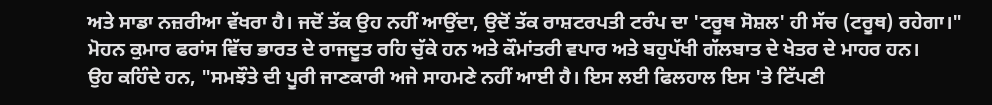ਅਤੇ ਸਾਡਾ ਨਜ਼ਰੀਆ ਵੱਖਰਾ ਹੈ। ਜਦੋਂ ਤੱਕ ਉਹ ਨਹੀਂ ਆਉਂਦਾ, ਉਦੋਂ ਤੱਕ ਰਾਸ਼ਟਰਪਤੀ ਟਰੰਪ ਦਾ 'ਟਰੂਥ ਸੋਸ਼ਲ' ਹੀ ਸੱਚ (ਟਰੂਥ) ਰਹੇਗਾ।"
ਮੋਹਨ ਕੁਮਾਰ ਫਰਾਂਸ ਵਿੱਚ ਭਾਰਤ ਦੇ ਰਾਜਦੂਤ ਰਹਿ ਚੁੱਕੇ ਹਨ ਅਤੇ ਕੌਮਾਂਤਰੀ ਵਪਾਰ ਅਤੇ ਬਹੁਪੱਖੀ ਗੱਲਬਾਤ ਦੇ ਖੇਤਰ ਦੇ ਮਾਹਰ ਹਨ।
ਉਹ ਕਹਿੰਦੇ ਹਨ, "ਸਮਝੌਤੇ ਦੀ ਪੂਰੀ ਜਾਣਕਾਰੀ ਅਜੇ ਸਾਹਮਣੇ ਨਹੀਂ ਆਈ ਹੈ। ਇਸ ਲਈ ਫਿਲਹਾਲ ਇਸ 'ਤੇ ਟਿੱਪਣੀ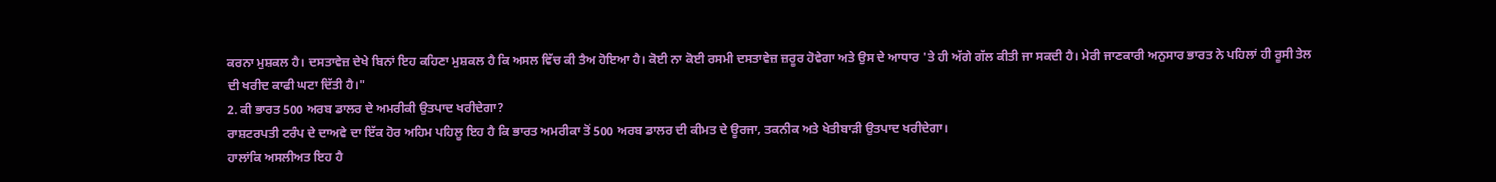ਕਰਨਾ ਮੁਸ਼ਕਲ ਹੈ। ਦਸਤਾਵੇਜ਼ ਦੇਖੇ ਬਿਨਾਂ ਇਹ ਕਹਿਣਾ ਮੁਸ਼ਕਲ ਹੈ ਕਿ ਅਸਲ ਵਿੱਚ ਕੀ ਤੈਅ ਹੋਇਆ ਹੈ। ਕੋਈ ਨਾ ਕੋਈ ਰਸਮੀ ਦਸਤਾਵੇਜ਼ ਜ਼ਰੂਰ ਹੋਵੇਗਾ ਅਤੇ ਉਸ ਦੇ ਆਧਾਰ 'ਤੇ ਹੀ ਅੱਗੇ ਗੱਲ ਕੀਤੀ ਜਾ ਸਕਦੀ ਹੈ। ਮੇਰੀ ਜਾਣਕਾਰੀ ਅਨੁਸਾਰ ਭਾਰਤ ਨੇ ਪਹਿਲਾਂ ਹੀ ਰੂਸੀ ਤੇਲ ਦੀ ਖਰੀਦ ਕਾਫੀ ਘਟਾ ਦਿੱਤੀ ਹੈ।"
2. ਕੀ ਭਾਰਤ 500 ਅਰਬ ਡਾਲਰ ਦੇ ਅਮਰੀਕੀ ਉਤਪਾਦ ਖਰੀਦੇਗਾ?
ਰਾਸ਼ਟਰਪਤੀ ਟਰੰਪ ਦੇ ਦਾਅਵੇ ਦਾ ਇੱਕ ਹੋਰ ਅਹਿਮ ਪਹਿਲੂ ਇਹ ਹੈ ਕਿ ਭਾਰਤ ਅਮਰੀਕਾ ਤੋਂ 500 ਅਰਬ ਡਾਲਰ ਦੀ ਕੀਮਤ ਦੇ ਊਰਜਾ, ਤਕਨੀਕ ਅਤੇ ਖੇਤੀਬਾੜੀ ਉਤਪਾਦ ਖਰੀਦੇਗਾ।
ਹਾਲਾਂਕਿ ਅਸਲੀਅਤ ਇਹ ਹੈ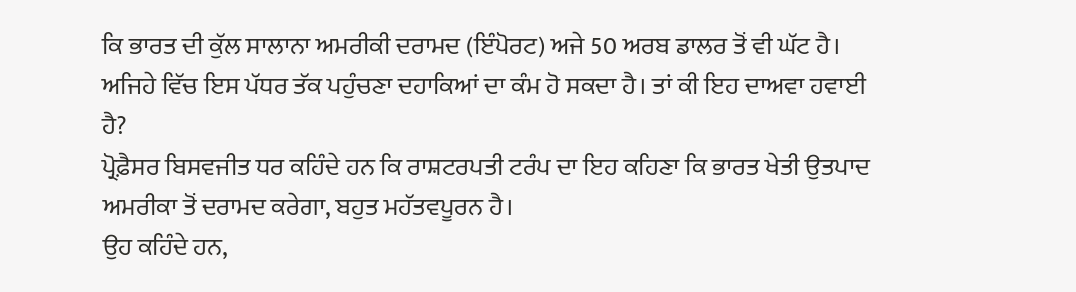ਕਿ ਭਾਰਤ ਦੀ ਕੁੱਲ ਸਾਲਾਨਾ ਅਮਰੀਕੀ ਦਰਾਮਦ (ਇੰਪੋਰਟ) ਅਜੇ 50 ਅਰਬ ਡਾਲਰ ਤੋਂ ਵੀ ਘੱਟ ਹੈ। ਅਜਿਹੇ ਵਿੱਚ ਇਸ ਪੱਧਰ ਤੱਕ ਪਹੁੰਚਣਾ ਦਹਾਕਿਆਂ ਦਾ ਕੰਮ ਹੋ ਸਕਦਾ ਹੈ। ਤਾਂ ਕੀ ਇਹ ਦਾਅਵਾ ਹਵਾਈ ਹੈ?
ਪ੍ਰੋਫ਼ੈਸਰ ਬਿਸਵਜੀਤ ਧਰ ਕਹਿੰਦੇ ਹਨ ਕਿ ਰਾਸ਼ਟਰਪਤੀ ਟਰੰਪ ਦਾ ਇਹ ਕਹਿਣਾ ਕਿ ਭਾਰਤ ਖੇਤੀ ਉਤਪਾਦ ਅਮਰੀਕਾ ਤੋਂ ਦਰਾਮਦ ਕਰੇਗਾ, ਬਹੁਤ ਮਹੱਤਵਪੂਰਨ ਹੈ।
ਉਹ ਕਹਿੰਦੇ ਹਨ,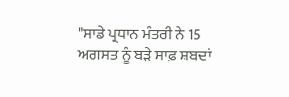"ਸਾਡੇ ਪ੍ਰਧਾਨ ਮੰਤਰੀ ਨੇ 15 ਅਗਸਤ ਨੂੰ ਬੜੇ ਸਾਫ਼ ਸ਼ਬਦਾਂ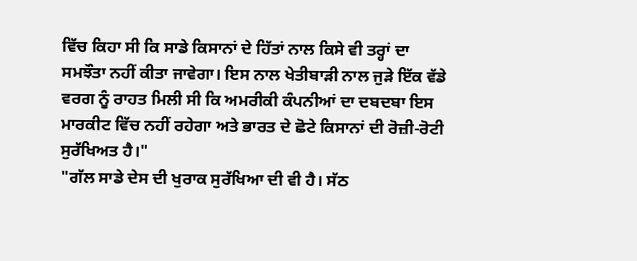ਵਿੱਚ ਕਿਹਾ ਸੀ ਕਿ ਸਾਡੇ ਕਿਸਾਨਾਂ ਦੇ ਹਿੱਤਾਂ ਨਾਲ ਕਿਸੇ ਵੀ ਤਰ੍ਹਾਂ ਦਾ ਸਮਝੌਤਾ ਨਹੀਂ ਕੀਤਾ ਜਾਵੇਗਾ। ਇਸ ਨਾਲ ਖੇਤੀਬਾੜੀ ਨਾਲ ਜੁੜੇ ਇੱਕ ਵੱਡੇ ਵਰਗ ਨੂੰ ਰਾਹਤ ਮਿਲੀ ਸੀ ਕਿ ਅਮਰੀਕੀ ਕੰਪਨੀਆਂ ਦਾ ਦਬਦਬਾ ਇਸ ਮਾਰਕੀਟ ਵਿੱਚ ਨਹੀਂ ਰਹੇਗਾ ਅਤੇ ਭਾਰਤ ਦੇ ਛੋਟੇ ਕਿਸਾਨਾਂ ਦੀ ਰੋਜ਼ੀ-ਰੋਟੀ ਸੁਰੱਖਿਅਤ ਹੈ।"
"ਗੱਲ ਸਾਡੇ ਦੇਸ ਦੀ ਖੁਰਾਕ ਸੁਰੱਖਿਆ ਦੀ ਵੀ ਹੈ। ਸੱਠ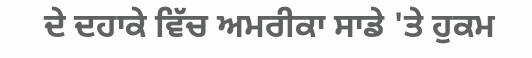ਦੇ ਦਹਾਕੇ ਵਿੱਚ ਅਮਰੀਕਾ ਸਾਡੇ 'ਤੇ ਹੁਕਮ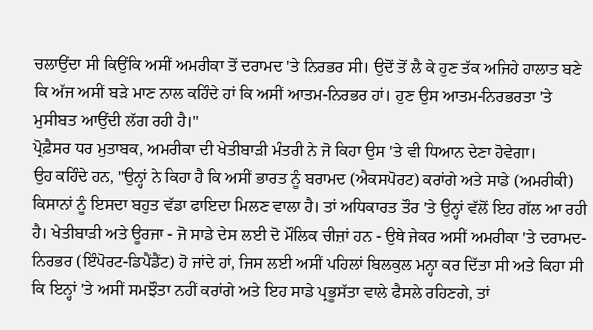ਚਲਾਉਂਦਾ ਸੀ ਕਿਉਂਕਿ ਅਸੀਂ ਅਮਰੀਕਾ ਤੋਂ ਦਰਾਮਦ 'ਤੇ ਨਿਰਭਰ ਸੀ। ਉਦੋਂ ਤੋਂ ਲੈ ਕੇ ਹੁਣ ਤੱਕ ਅਜਿਹੇ ਹਾਲਾਤ ਬਣੇ ਕਿ ਅੱਜ ਅਸੀਂ ਬੜੇ ਮਾਣ ਨਾਲ ਕਹਿੰਦੇ ਹਾਂ ਕਿ ਅਸੀਂ ਆਤਮ-ਨਿਰਭਰ ਹਾਂ। ਹੁਣ ਉਸ ਆਤਮ-ਨਿਰਭਰਤਾ 'ਤੇ ਮੁਸੀਬਤ ਆਉਂਦੀ ਲੱਗ ਰਹੀ ਹੈ।"
ਪ੍ਰੋਫ਼ੈਸਰ ਧਰ ਮੁਤਾਬਕ, ਅਮਰੀਕਾ ਦੀ ਖੇਤੀਬਾੜੀ ਮੰਤਰੀ ਨੇ ਜੋ ਕਿਹਾ ਉਸ 'ਤੇ ਵੀ ਧਿਆਨ ਦੇਣਾ ਹੋਵੇਗਾ।
ਉਹ ਕਹਿੰਦੇ ਹਨ, "ਉਨ੍ਹਾਂ ਨੇ ਕਿਹਾ ਹੈ ਕਿ ਅਸੀਂ ਭਾਰਤ ਨੂੰ ਬਰਾਮਦ (ਐਕਸਪੋਰਟ) ਕਰਾਂਗੇ ਅਤੇ ਸਾਡੇ (ਅਮਰੀਕੀ) ਕਿਸਾਨਾਂ ਨੂੰ ਇਸਦਾ ਬਹੁਤ ਵੱਡਾ ਫਾਇਦਾ ਮਿਲਣ ਵਾਲਾ ਹੈ। ਤਾਂ ਅਧਿਕਾਰਤ ਤੌਰ 'ਤੇ ਉਨ੍ਹਾਂ ਵੱਲੋਂ ਇਹ ਗੱਲ ਆ ਰਹੀ ਹੈ। ਖੇਤੀਬਾੜੀ ਅਤੇ ਊਰਜਾ - ਜੋ ਸਾਡੇ ਦੇਸ ਲਈ ਦੋ ਮੌਲਿਕ ਚੀਜ਼ਾਂ ਹਨ - ਉਥੇ ਜੇਕਰ ਅਸੀਂ ਅਮਰੀਕਾ 'ਤੇ ਦਰਾਮਦ-ਨਿਰਭਰ (ਇੰਪੋਰਟ-ਡਿਪੈਂਡੈਂਟ) ਹੋ ਜਾਂਦੇ ਹਾਂ, ਜਿਸ ਲਈ ਅਸੀਂ ਪਹਿਲਾਂ ਬਿਲਕੁਲ ਮਨ੍ਹਾ ਕਰ ਦਿੱਤਾ ਸੀ ਅਤੇ ਕਿਹਾ ਸੀ ਕਿ ਇਨ੍ਹਾਂ 'ਤੇ ਅਸੀਂ ਸਮਝੌਤਾ ਨਹੀਂ ਕਰਾਂਗੇ ਅਤੇ ਇਹ ਸਾਡੇ ਪ੍ਰਭੂਸੱਤਾ ਵਾਲੇ ਫੈਸਲੇ ਰਹਿਣਗੇ, ਤਾਂ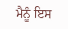ਮੈਨੂੰ ਇਸ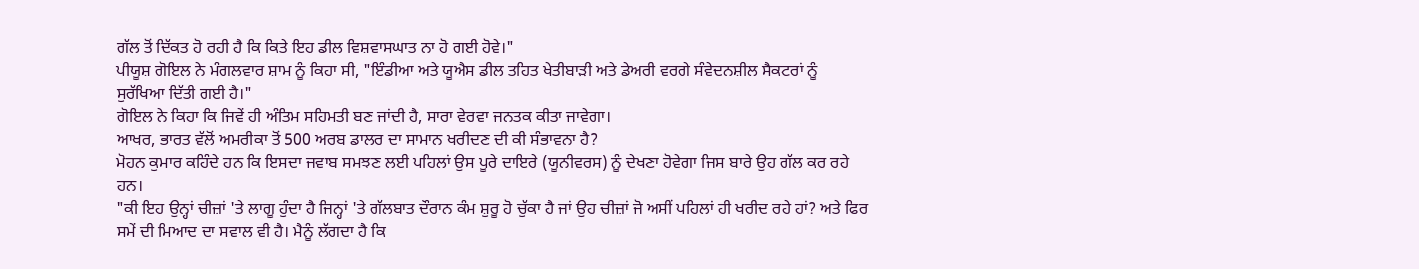ਗੱਲ ਤੋਂ ਦਿੱਕਤ ਹੋ ਰਹੀ ਹੈ ਕਿ ਕਿਤੇ ਇਹ ਡੀਲ ਵਿਸ਼ਵਾਸਘਾਤ ਨਾ ਹੋ ਗਈ ਹੋਵੇ।"
ਪੀਯੂਸ਼ ਗੋਇਲ ਨੇ ਮੰਗਲਵਾਰ ਸ਼ਾਮ ਨੂੰ ਕਿਹਾ ਸੀ, "ਇੰਡੀਆ ਅਤੇ ਯੂਐਸ ਡੀਲ ਤਹਿਤ ਖੇਤੀਬਾੜੀ ਅਤੇ ਡੇਅਰੀ ਵਰਗੇ ਸੰਵੇਦਨਸ਼ੀਲ ਸੈਕਟਰਾਂ ਨੂੰ ਸੁਰੱਖਿਆ ਦਿੱਤੀ ਗਈ ਹੈ।"
ਗੋਇਲ ਨੇ ਕਿਹਾ ਕਿ ਜਿਵੇਂ ਹੀ ਅੰਤਿਮ ਸਹਿਮਤੀ ਬਣ ਜਾਂਦੀ ਹੈ, ਸਾਰਾ ਵੇਰਵਾ ਜਨਤਕ ਕੀਤਾ ਜਾਵੇਗਾ।
ਆਖਰ, ਭਾਰਤ ਵੱਲੋਂ ਅਮਰੀਕਾ ਤੋਂ 500 ਅਰਬ ਡਾਲਰ ਦਾ ਸਾਮਾਨ ਖਰੀਦਣ ਦੀ ਕੀ ਸੰਭਾਵਨਾ ਹੈ?
ਮੋਹਨ ਕੁਮਾਰ ਕਹਿੰਦੇ ਹਨ ਕਿ ਇਸਦਾ ਜਵਾਬ ਸਮਝਣ ਲਈ ਪਹਿਲਾਂ ਉਸ ਪੂਰੇ ਦਾਇਰੇ (ਯੂਨੀਵਰਸ) ਨੂੰ ਦੇਖਣਾ ਹੋਵੇਗਾ ਜਿਸ ਬਾਰੇ ਉਹ ਗੱਲ ਕਰ ਰਹੇ ਹਨ।
"ਕੀ ਇਹ ਉਨ੍ਹਾਂ ਚੀਜ਼ਾਂ 'ਤੇ ਲਾਗੂ ਹੁੰਦਾ ਹੈ ਜਿਨ੍ਹਾਂ 'ਤੇ ਗੱਲਬਾਤ ਦੌਰਾਨ ਕੰਮ ਸ਼ੁਰੂ ਹੋ ਚੁੱਕਾ ਹੈ ਜਾਂ ਉਹ ਚੀਜ਼ਾਂ ਜੋ ਅਸੀਂ ਪਹਿਲਾਂ ਹੀ ਖਰੀਦ ਰਹੇ ਹਾਂ? ਅਤੇ ਫਿਰ ਸਮੇਂ ਦੀ ਮਿਆਦ ਦਾ ਸਵਾਲ ਵੀ ਹੈ। ਮੈਨੂੰ ਲੱਗਦਾ ਹੈ ਕਿ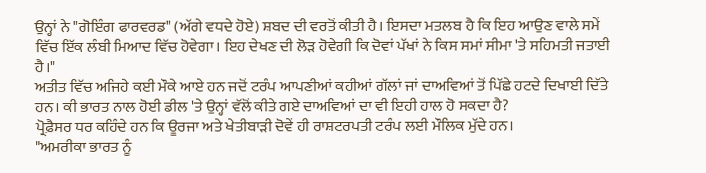ਉਨ੍ਹਾਂ ਨੇ "ਗੋਇੰਗ ਫਾਰਵਰਡ" (ਅੱਗੇ ਵਧਦੇ ਹੋਏ) ਸ਼ਬਦ ਦੀ ਵਰਤੋਂ ਕੀਤੀ ਹੈ। ਇਸਦਾ ਮਤਲਬ ਹੈ ਕਿ ਇਹ ਆਉਣ ਵਾਲੇ ਸਮੇਂ ਵਿੱਚ ਇੱਕ ਲੰਬੀ ਮਿਆਦ ਵਿੱਚ ਹੋਵੇਗਾ। ਇਹ ਦੇਖਣ ਦੀ ਲੋੜ ਹੋਵੇਗੀ ਕਿ ਦੋਵਾਂ ਪੱਖਾਂ ਨੇ ਕਿਸ ਸਮਾਂ ਸੀਮਾ 'ਤੇ ਸਹਿਮਤੀ ਜਤਾਈ ਹੈ।"
ਅਤੀਤ ਵਿੱਚ ਅਜਿਹੇ ਕਈ ਮੌਕੇ ਆਏ ਹਨ ਜਦੋਂ ਟਰੰਪ ਆਪਣੀਆਂ ਕਹੀਆਂ ਗੱਲਾਂ ਜਾਂ ਦਾਅਵਿਆਂ ਤੋਂ ਪਿੱਛੇ ਹਟਦੇ ਦਿਖਾਈ ਦਿੱਤੇ ਹਨ। ਕੀ ਭਾਰਤ ਨਾਲ ਹੋਈ ਡੀਲ 'ਤੇ ਉਨ੍ਹਾਂ ਵੱਲੋਂ ਕੀਤੇ ਗਏ ਦਾਅਵਿਆਂ ਦਾ ਵੀ ਇਹੀ ਹਾਲ ਹੋ ਸਕਦਾ ਹੈ?
ਪ੍ਰੋਫ਼ੈਸਰ ਧਰ ਕਹਿੰਦੇ ਹਨ ਕਿ ਊਰਜਾ ਅਤੇ ਖੇਤੀਬਾੜੀ ਦੋਵੇਂ ਹੀ ਰਾਸ਼ਟਰਪਤੀ ਟਰੰਪ ਲਈ ਮੌਲਿਕ ਮੁੱਦੇ ਹਨ।
"ਅਮਰੀਕਾ ਭਾਰਤ ਨੂੰ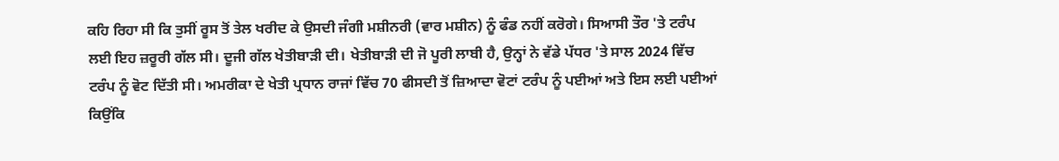ਕਹਿ ਰਿਹਾ ਸੀ ਕਿ ਤੁਸੀਂ ਰੂਸ ਤੋਂ ਤੇਲ ਖਰੀਦ ਕੇ ਉਸਦੀ ਜੰਗੀ ਮਸ਼ੀਨਰੀ (ਵਾਰ ਮਸ਼ੀਨ) ਨੂੰ ਫੰਡ ਨਹੀਂ ਕਰੋਗੇ। ਸਿਆਸੀ ਤੌਰ 'ਤੇ ਟਰੰਪ ਲਈ ਇਹ ਜ਼ਰੂਰੀ ਗੱਲ ਸੀ। ਦੂਜੀ ਗੱਲ ਖੇਤੀਬਾੜੀ ਦੀ। ਖੇਤੀਬਾੜੀ ਦੀ ਜੋ ਪੂਰੀ ਲਾਬੀ ਹੈ, ਉਨ੍ਹਾਂ ਨੇ ਵੱਡੇ ਪੱਧਰ 'ਤੇ ਸਾਲ 2024 ਵਿੱਚ ਟਰੰਪ ਨੂੰ ਵੋਟ ਦਿੱਤੀ ਸੀ। ਅਮਰੀਕਾ ਦੇ ਖੇਤੀ ਪ੍ਰਧਾਨ ਰਾਜਾਂ ਵਿੱਚ 70 ਫੀਸਦੀ ਤੋਂ ਜ਼ਿਆਦਾ ਵੋਟਾਂ ਟਰੰਪ ਨੂੰ ਪਈਆਂ ਅਤੇ ਇਸ ਲਈ ਪਈਆਂ ਕਿਉਂਕਿ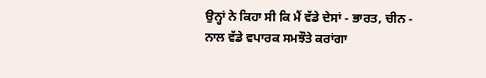ਉਨ੍ਹਾਂ ਨੇ ਕਿਹਾ ਸੀ ਕਿ ਮੈਂ ਵੱਡੇ ਦੇਸਾਂ - ਭਾਰਤ, ਚੀਨ - ਨਾਲ ਵੱਡੇ ਵਪਾਰਕ ਸਮਝੌਤੇ ਕਰਾਂਗਾ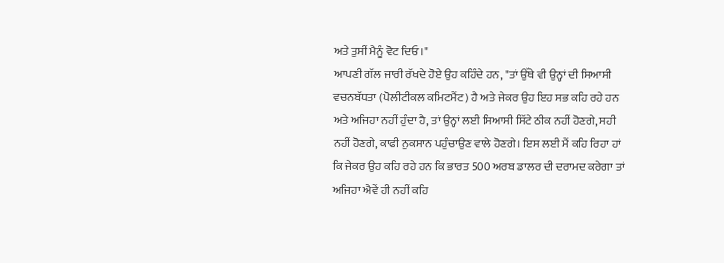ਅਤੇ ਤੁਸੀਂ ਮੈਨੂੰ ਵੋਟ ਦਿਓ।"
ਆਪਣੀ ਗੱਲ ਜਾਰੀ ਰੱਖਦੇ ਹੋਏ ਉਹ ਕਹਿੰਦੇ ਹਨ, "ਤਾਂ ਉੱਥੇ ਵੀ ਉਨ੍ਹਾਂ ਦੀ ਸਿਆਸੀ ਵਚਨਬੱਧਤਾ (ਪੋਲੀਟੀਕਲ ਕਮਿਟਮੈਂਟ) ਹੈ ਅਤੇ ਜੇਕਰ ਉਹ ਇਹ ਸਭ ਕਹਿ ਰਹੇ ਹਨ ਅਤੇ ਅਜਿਹਾ ਨਹੀਂ ਹੁੰਦਾ ਹੈ, ਤਾਂ ਉਨ੍ਹਾਂ ਲਈ ਸਿਆਸੀ ਸਿੱਟੇ ਠੀਕ ਨਹੀਂ ਹੋਣਗੇ, ਸਹੀ ਨਹੀਂ ਹੋਣਗੇ, ਕਾਫੀ ਨੁਕਸਾਨ ਪਹੁੰਚਾਉਣ ਵਾਲੇ ਹੋਣਗੇ। ਇਸ ਲਈ ਮੈਂ ਕਹਿ ਰਿਹਾ ਹਾਂ ਕਿ ਜੇਕਰ ਉਹ ਕਹਿ ਰਹੇ ਹਨ ਕਿ ਭਾਰਤ 500 ਅਰਬ ਡਾਲਰ ਦੀ ਦਰਾਮਦ ਕਰੇਗਾ ਤਾਂ ਅਜਿਹਾ ਐਵੇਂ ਹੀ ਨਹੀਂ ਕਹਿ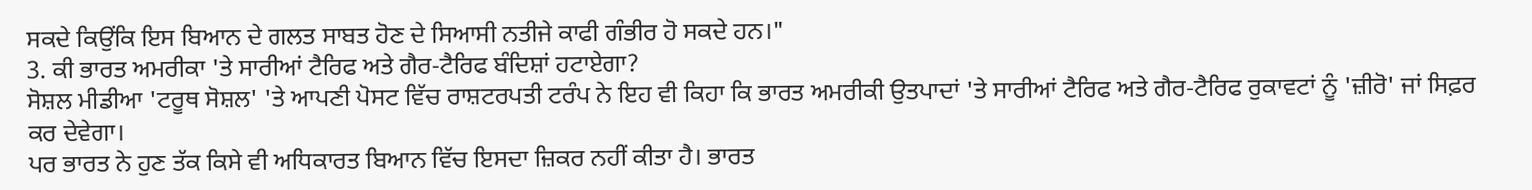ਸਕਦੇ ਕਿਉਂਕਿ ਇਸ ਬਿਆਨ ਦੇ ਗਲਤ ਸਾਬਤ ਹੋਣ ਦੇ ਸਿਆਸੀ ਨਤੀਜੇ ਕਾਫੀ ਗੰਭੀਰ ਹੋ ਸਕਦੇ ਹਨ।"
3. ਕੀ ਭਾਰਤ ਅਮਰੀਕਾ 'ਤੇ ਸਾਰੀਆਂ ਟੈਰਿਫ ਅਤੇ ਗੈਰ-ਟੈਰਿਫ ਬੰਦਿਸ਼ਾਂ ਹਟਾਏਗਾ?
ਸੋਸ਼ਲ ਮੀਡੀਆ 'ਟਰੂਥ ਸੋਸ਼ਲ' 'ਤੇ ਆਪਣੀ ਪੋਸਟ ਵਿੱਚ ਰਾਸ਼ਟਰਪਤੀ ਟਰੰਪ ਨੇ ਇਹ ਵੀ ਕਿਹਾ ਕਿ ਭਾਰਤ ਅਮਰੀਕੀ ਉਤਪਾਦਾਂ 'ਤੇ ਸਾਰੀਆਂ ਟੈਰਿਫ ਅਤੇ ਗੈਰ-ਟੈਰਿਫ ਰੁਕਾਵਟਾਂ ਨੂੰ 'ਜ਼ੀਰੋ' ਜਾਂ ਸਿਫ਼ਰ ਕਰ ਦੇਵੇਗਾ।
ਪਰ ਭਾਰਤ ਨੇ ਹੁਣ ਤੱਕ ਕਿਸੇ ਵੀ ਅਧਿਕਾਰਤ ਬਿਆਨ ਵਿੱਚ ਇਸਦਾ ਜ਼ਿਕਰ ਨਹੀਂ ਕੀਤਾ ਹੈ। ਭਾਰਤ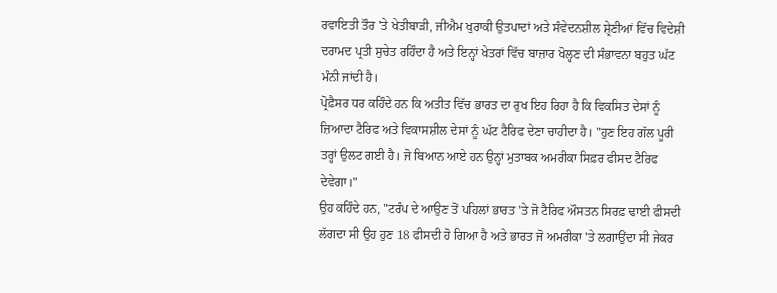ਰਵਾਇਤੀ ਤੌਰ 'ਤੇ ਖੇਤੀਬਾੜੀ, ਜੀਐਮ ਖੁਰਾਕੀ ਉਤਪਾਦਾਂ ਅਤੇ ਸੰਵੇਦਨਸ਼ੀਲ ਸ਼੍ਰੇਣੀਆਂ ਵਿੱਚ ਵਿਦੇਸ਼ੀ ਦਰਾਮਦ ਪ੍ਰਤੀ ਸੁਚੇਤ ਰਹਿੰਦਾ ਹੈ ਅਤੇ ਇਨ੍ਹਾਂ ਖੇਤਰਾਂ ਵਿੱਚ ਬਾਜ਼ਾਰ ਖੋਲ੍ਹਣ ਦੀ ਸੰਭਾਵਨਾ ਬਹੁਤ ਘੱਟ ਮੰਨੀ ਜਾਂਦੀ ਹੈ।
ਪ੍ਰੋਫ਼ੈਸਰ ਧਰ ਕਹਿੰਦੇ ਹਨ ਕਿ ਅਤੀਤ ਵਿੱਚ ਭਾਰਤ ਦਾ ਰੁਖ ਇਹ ਰਿਹਾ ਹੈ ਕਿ ਵਿਕਸਿਤ ਦੇਸਾਂ ਨੂੰ ਜ਼ਿਆਦਾ ਟੈਰਿਫ ਅਤੇ ਵਿਕਾਸਸ਼ੀਲ ਦੇਸਾਂ ਨੂੰ ਘੱਟ ਟੈਰਿਫ ਦੇਣਾ ਚਾਹੀਦਾ ਹੈ। "ਹੁਣ ਇਹ ਗੱਲ ਪੂਰੀ ਤਰ੍ਹਾਂ ਉਲਟ ਗਈ ਹੈ। ਜੋ ਬਿਆਨ ਆਏ ਹਨ ਉਨ੍ਹਾਂ ਮੁਤਾਬਕ ਅਮਰੀਕਾ ਸਿਫ਼ਰ ਫੀਸਦ ਟੈਰਿਫ ਦੇਵੇਗਾ।"
ਉਹ ਕਹਿੰਦੇ ਹਨ, "ਟਰੰਪ ਦੇ ਆਉਣ ਤੋਂ ਪਹਿਲਾਂ ਭਾਰਤ 'ਤੇ ਜੋ ਟੈਰਿਫ ਔਸਤਨ ਸਿਰਫ਼ ਢਾਈ ਫੀਸਦੀ ਲੱਗਦਾ ਸੀ ਉਹ ਹੁਣ 18 ਫੀਸਦੀ ਹੋ ਗਿਆ ਹੈ ਅਤੇ ਭਾਰਤ ਜੋ ਅਮਰੀਕਾ 'ਤੇ ਲਗਾਉਂਦਾ ਸੀ ਜੇਕਰ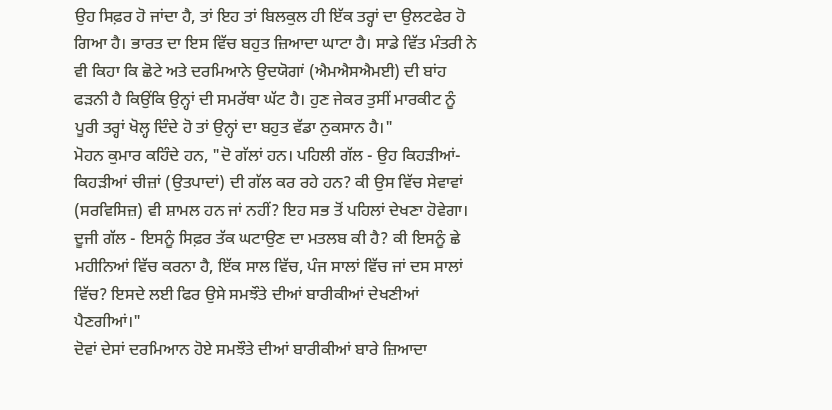ਉਹ ਸਿਫ਼ਰ ਹੋ ਜਾਂਦਾ ਹੈ, ਤਾਂ ਇਹ ਤਾਂ ਬਿਲਕੁਲ ਹੀ ਇੱਕ ਤਰ੍ਹਾਂ ਦਾ ਉਲਟਫੇਰ ਹੋ ਗਿਆ ਹੈ। ਭਾਰਤ ਦਾ ਇਸ ਵਿੱਚ ਬਹੁਤ ਜ਼ਿਆਦਾ ਘਾਟਾ ਹੈ। ਸਾਡੇ ਵਿੱਤ ਮੰਤਰੀ ਨੇ ਵੀ ਕਿਹਾ ਕਿ ਛੋਟੇ ਅਤੇ ਦਰਮਿਆਨੇ ਉਦਯੋਗਾਂ (ਐਮਐਸਐਮਈ) ਦੀ ਬਾਂਹ ਫੜਨੀ ਹੈ ਕਿਉਂਕਿ ਉਨ੍ਹਾਂ ਦੀ ਸਮਰੱਥਾ ਘੱਟ ਹੈ। ਹੁਣ ਜੇਕਰ ਤੁਸੀਂ ਮਾਰਕੀਟ ਨੂੰ ਪੂਰੀ ਤਰ੍ਹਾਂ ਖੋਲ੍ਹ ਦਿੰਦੇ ਹੋ ਤਾਂ ਉਨ੍ਹਾਂ ਦਾ ਬਹੁਤ ਵੱਡਾ ਨੁਕਸਾਨ ਹੈ।"
ਮੋਹਨ ਕੁਮਾਰ ਕਹਿੰਦੇ ਹਨ, "ਦੋ ਗੱਲਾਂ ਹਨ। ਪਹਿਲੀ ਗੱਲ - ਉਹ ਕਿਹੜੀਆਂ-ਕਿਹੜੀਆਂ ਚੀਜ਼ਾਂ (ਉਤਪਾਦਾਂ) ਦੀ ਗੱਲ ਕਰ ਰਹੇ ਹਨ? ਕੀ ਉਸ ਵਿੱਚ ਸੇਵਾਵਾਂ (ਸਰਵਿਸਿਜ਼) ਵੀ ਸ਼ਾਮਲ ਹਨ ਜਾਂ ਨਹੀਂ? ਇਹ ਸਭ ਤੋਂ ਪਹਿਲਾਂ ਦੇਖਣਾ ਹੋਵੇਗਾ।
ਦੂਜੀ ਗੱਲ - ਇਸਨੂੰ ਸਿਫ਼ਰ ਤੱਕ ਘਟਾਉਣ ਦਾ ਮਤਲਬ ਕੀ ਹੈ? ਕੀ ਇਸਨੂੰ ਛੇ ਮਹੀਨਿਆਂ ਵਿੱਚ ਕਰਨਾ ਹੈ, ਇੱਕ ਸਾਲ ਵਿੱਚ, ਪੰਜ ਸਾਲਾਂ ਵਿੱਚ ਜਾਂ ਦਸ ਸਾਲਾਂ ਵਿੱਚ? ਇਸਦੇ ਲਈ ਫਿਰ ਉਸੇ ਸਮਝੌਤੇ ਦੀਆਂ ਬਾਰੀਕੀਆਂ ਦੇਖਣੀਆਂ ਪੈਣਗੀਆਂ।"
ਦੋਵਾਂ ਦੇਸਾਂ ਦਰਮਿਆਨ ਹੋਏ ਸਮਝੌਤੇ ਦੀਆਂ ਬਾਰੀਕੀਆਂ ਬਾਰੇ ਜ਼ਿਆਦਾ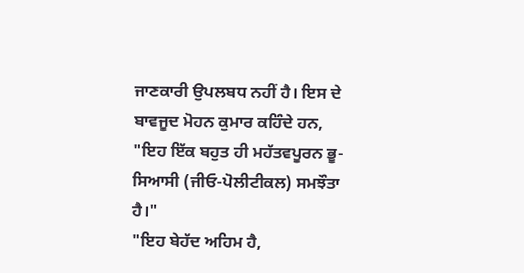ਜਾਣਕਾਰੀ ਉਪਲਬਧ ਨਹੀਂ ਹੈ। ਇਸ ਦੇ ਬਾਵਜੂਦ ਮੋਹਨ ਕੁਮਾਰ ਕਹਿੰਦੇ ਹਨ, "ਇਹ ਇੱਕ ਬਹੁਤ ਹੀ ਮਹੱਤਵਪੂਰਨ ਭੂ-ਸਿਆਸੀ (ਜੀਓ-ਪੋਲੀਟੀਕਲ) ਸਮਝੌਤਾ ਹੈ।"
"ਇਹ ਬੇਹੱਦ ਅਹਿਮ ਹੈ,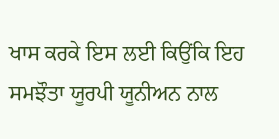ਖਾਸ ਕਰਕੇ ਇਸ ਲਈ ਕਿਉਂਕਿ ਇਹ ਸਮਝੌਤਾ ਯੂਰਪੀ ਯੂਨੀਅਨ ਨਾਲ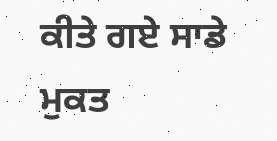ਕੀਤੇ ਗਏ ਸਾਡੇ ਮੁਕਤ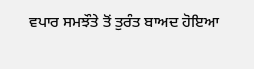ਵਪਾਰ ਸਮਝੌਤੇ ਤੋਂ ਤੁਰੰਤ ਬਾਅਦ ਹੋਇਆ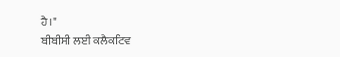ਹੈ।"
ਬੀਬੀਸੀ ਲਈ ਕਲੈਕਟਿਵ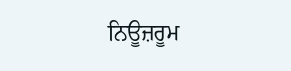ਨਿਊਜ਼ਰੂਮ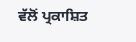ਵੱਲੋਂ ਪ੍ਰਕਾਸ਼ਿਤ